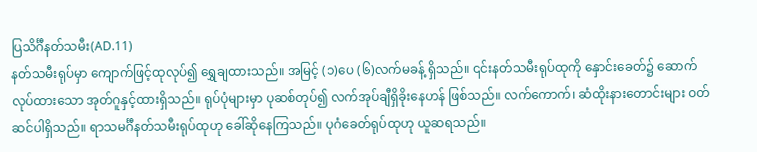ပြသိင်္ဂီနတ်သမီး(AD.11)
နတ်သမီးရုပ်မှာ ကျောက်ဖြင့်ထုလုပ်၍ ရွှေချထားသည်။ အမြင့် (၁)ပေ (၆)လက်မခန့် ရှိသည်။ ၎င်းနတ်သမီးရုပ်ထုကို နှောင်းခေတ်၌ ဆောက်လုပ်ထားသော အုတ်ဂူနှင့်ထားရှိသည်။ ရုပ်ပုံများမှာ ပုဆစ်တုပ်၍ လက်အုပ်ချီရှိခိုးနေဟန် ဖြစ်သည်။ လက်ကောက်၊ ဆံထိုးနားတောင်းများ ဝတ်ဆင်ပါရှိသည်။ ရာသမင်္ဂီနတ်သမီးရုပ်ထုဟု ခေါ်ဆိုနေကြသည်။ ပုဂံခေတ်ရုပ်ထုဟု ယူဆရသည်။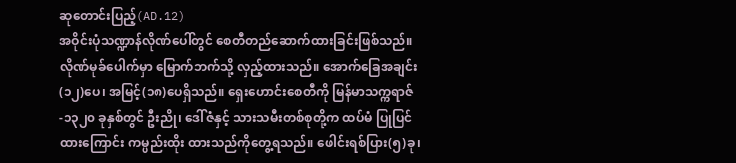ဆုတောင်းပြည့်(AD.12)
အဝိုင်းပုံသဏ္ဍာန်လိုဏ်ပေါ်တွင် စေတီတည်ဆောက်ထားခြင်းဖြစ်သည်။ လိုဏ်မုခ်ပေါက်မှာ မြောက်ဘက်သို့ လှည့်ထားသည်။ အောက်ခြေအချင်း(၁၂)ပေ၊ အမြင့်(၁၈)ပေရှိသည်။ ရှေးဟောင်းစေတီကို မြန်မာသက္ကရာဇ်-၁၃၂၀ ခုနှစ်တွင် ဦးညို၊ ဒေါ်ဇံနှင့် သားသမီးတစ်စုတို့က ထပ်မံ ပြုပြင်ထားကြောင်း ကမ္ပည်းထိုး ထားသည်ကိုတွေ့ရသည်။ ဖေါင်းရစ်ပြား(၅)ခု၊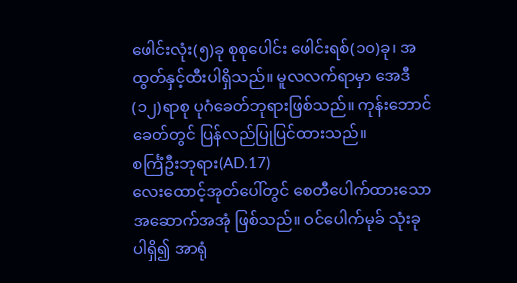ဖေါင်းလုံး(၅)ခု စုစုပေါင်း ဖေါင်းရစ်(၁၀)ခု၊ အထွတ်နှင့်ထီးပါရှိသည်။ မူလလက်ရာမှာ အေဒီ(၁၂)ရာစု ပုဂံခေတ်ဘုရားဖြစ်သည်။ ကုန်းဘောင်ခေတ်တွင် ပြန်လည်ပြုပြင်ထားသည်။
စင်္ကြံဦးဘုရား(AD.17)
လေးထောင့်အုတ်ပေါ်တွင် စေတီပေါက်ထားသော အဆောက်အအုံ ဖြစ်သည်။ ဝင်ပေါက်မုခ် သုံးခုပါရှိ၍ အာရုံ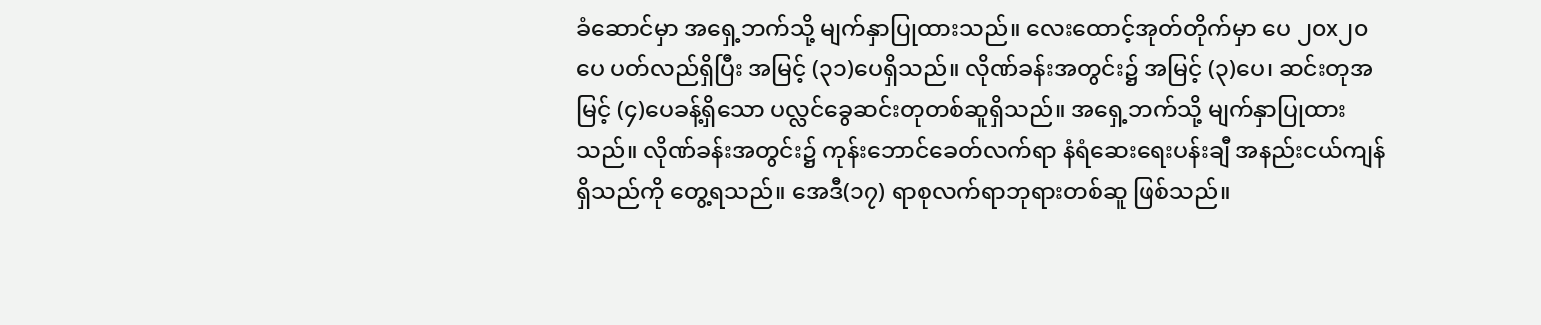ခံဆောင်မှာ အရှေ့ဘက်သို့ မျက်နှာပြုထားသည်။ လေးထောင့်အုတ်တိုက်မှာ ပေ ၂၀x၂၀ပေ ပတ်လည်ရှိပြီး အမြင့် (၃၁)ပေရှိသည်။ လိုဏ်ခန်းအတွင်း၌ အမြင့် (၃)ပေ၊ ဆင်းတုအမြင့် (၄)ပေခန့်ရှိသော ပလ္လင်ခွေဆင်းတုတစ်ဆူရှိသည်။ အရှေ့ဘက်သို့ မျက်နှာပြုထား သည်။ လိုဏ်ခန်းအတွင်း၌ ကုန်းဘောင်ခေတ်လက်ရာ နံရံဆေးရေးပန်းချီ အနည်းငယ်ကျန်ရှိသည်ကို တွေ့ရသည်။ အေဒီ(၁၇) ရာစုလက်ရာဘုရားတစ်ဆူ ဖြစ်သည်။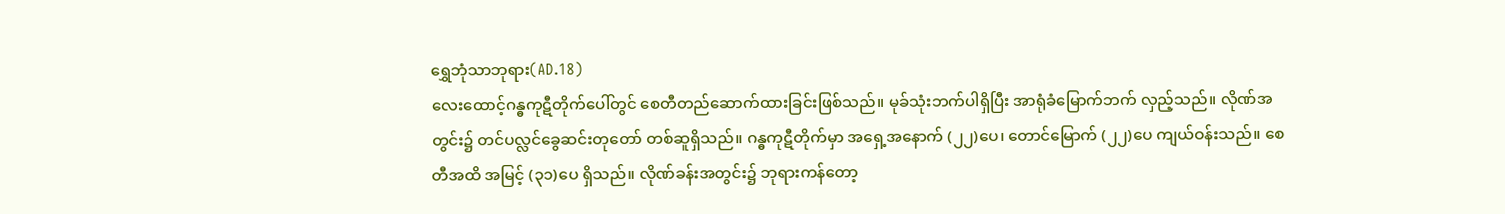ရွှေဘုံသာဘုရား(AD.18)
လေးထောင့်ဂန္ဓကုဋီတိုက်ပေါ်တွင် စေတီတည်ဆောက်ထားခြင်းဖြစ်သည်။ မုခ်သုံးဘက်ပါရှိပြီး အာရုံခံမြောက်ဘက် လှည့်သည်။ လိုဏ်အတွင်း၌ တင်ပလ္လင်ခွေဆင်းတုတော် တစ်ဆူရှိသည်။ ဂန္ဓကုဋီတိုက်မှာ အရှေ့အနောက် (၂၂)ပေ၊ တောင်မြောက် (၂၂)ပေ ကျယ်ဝန်းသည်။ စေတီအထိ အမြင့် (၃၁)ပေ ရှိသည်။ လိုဏ်ခန်းအတွင်း၌ ဘုရားကန်တော့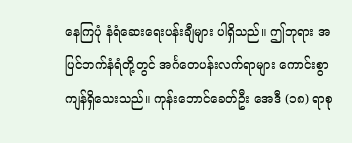နေကြပုံ နံရံဆေးရေးပန်းချီများ ပါရှိသည်။ ဤဘုရား အပြင်ဘက်နံရံတို့တွင် အင်္ဂတေပန်းလက်ရာများ ကောင်းစွာ ကျန်ရှိသေးသည်။ ကုန်းဘောင်ခေတ်ဦး အေဒီ (၁၈) ရာစု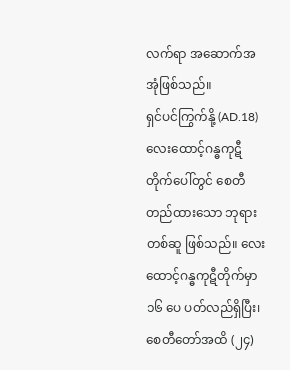လက်ရာ အဆောက်အအုံဖြစ်သည်။
ရှင်ပင်ကြွက်နို့ (AD.18)
လေးထောင့်ဂန္ဓကုဋီတိုက်ပေါ်တွင် စေတီတည်ထားသော ဘုရားတစ်ဆူ ဖြစ်သည်။ လေးထောင့်ဂန္ဓကုဋီတိုက်မှာ ၁၆ ပေ ပတ်လည်ရှိပြီး၊ စေတီတော်အထိ (၂၄)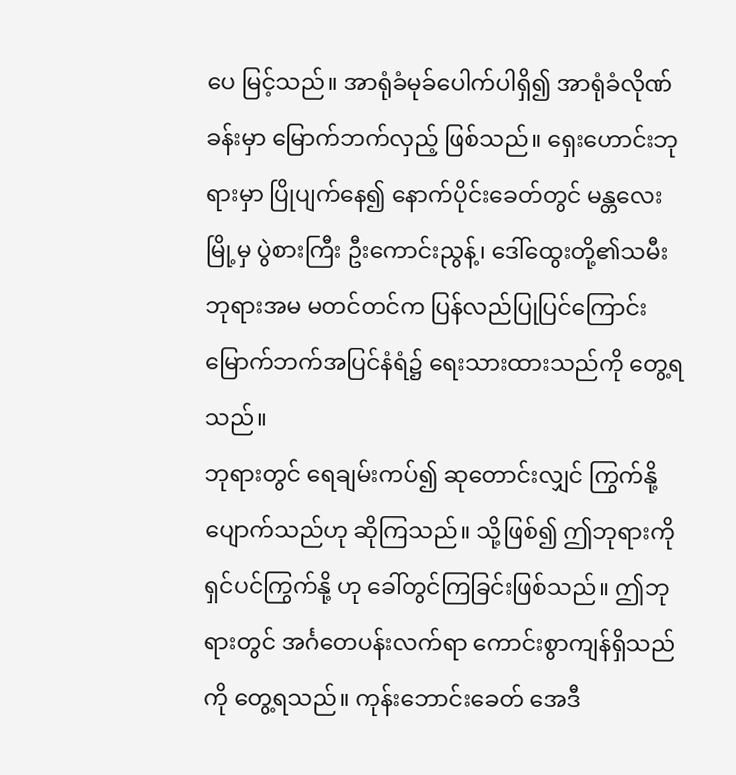ပေ မြင့်သည်။ အာရုံခံမုခ်ပေါက်ပါရှိ၍ အာရုံခံလိုဏ်ခန်းမှာ မြောက်ဘက်လှည့် ဖြစ်သည်။ ရှေးဟောင်းဘုရားမှာ ပြိုပျက်နေ၍ နောက်ပိုင်းခေတ်တွင် မန္တလေးမြို့မှ ပွဲစားကြီး ဦးကောင်းညွန့်၊ ဒေါ်ထွေးတို့၏သမီး ဘုရားအမ မတင်တင်က ပြန်လည်ပြုပြင်ကြောင်း မြောက်ဘက်အပြင်နံရံ၌ ရေးသားထားသည်ကို တွေ့ရသည်။
ဘုရားတွင် ရေချမ်းကပ်၍ ဆုတောင်းလျှင် ကြွက်နို့ပျောက်သည်ဟု ဆိုကြသည်။ သို့ဖြစ်၍ ဤဘုရားကို ရှင်ပင်ကြွက်နို့ ဟု ခေါ်တွင်ကြခြင်းဖြစ်သည်။ ဤဘုရားတွင် အင်္ဂတေပန်းလက်ရာ ကောင်းစွာကျန်ရှိသည်ကို တွေ့ရသည်။ ကုန်းဘောင်းခေတ် အေဒီ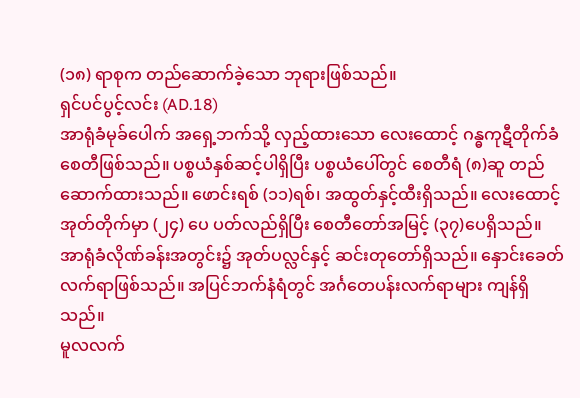(၁၈) ရာစုက တည်ဆောက်ခဲ့သော ဘုရားဖြစ်သည်။
ရှင်ပင်ပွင့်လင်း (AD.18)
အာရုံခံမုခ်ပေါက် အရှေ့ဘက်သို့ လှည့်ထားသော လေးထောင့် ဂန္ဓကုဋီတိုက်ခံ စေတီဖြစ်သည်။ ပစ္စယံနှစ်ဆင့်ပါရှိပြီး ပစ္စယံပေါ်တွင် စေတီရံ (၈)ဆူ တည်ဆောက်ထားသည်။ ဖောင်းရစ် (၁၁)ရစ်၊ အထွတ်နှင့်ထီးရှိသည်။ လေးထောင့်အုတ်တိုက်မှာ (၂၄) ပေ ပတ်လည်ရှိပြီး စေတီတော်အမြင့် (၃၇)ပေရှိသည်။ အာရုံခံလိုဏ်ခန်းအတွင်း၌ အုတ်ပလ္လင်နှင့် ဆင်းတုတော်ရှိသည်။ နှောင်းခေတ်လက်ရာဖြစ်သည်။ အပြင်ဘက်နံရံတွင် အင်္ဂတေပန်းလက်ရာများ ကျန်ရှိသည်။
မူလလက်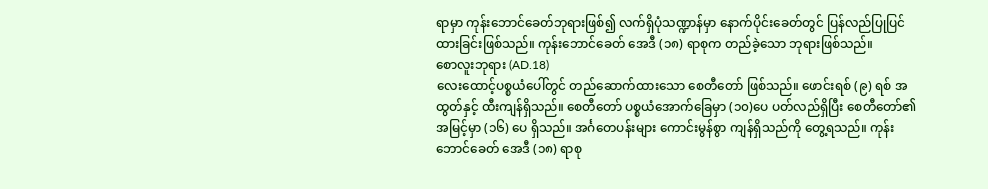ရာမှာ ကုန်းဘောင်ခေတ်ဘုရားဖြစ်၍ လက်ရှိပုံသဏ္ဍာန်မှာ နောက်ပိုင်းခေတ်တွင် ပြန်လည်ပြုပြင် ထားခြင်းဖြစ်သည်။ ကုန်းဘောင်ခေတ် အေဒီ (၁၈) ရာစုက တည်ခဲ့သော ဘုရားဖြစ်သည်။
စောလူးဘုရား (AD.18)
လေးထောင့်ပစ္စယံပေါ်တွင် တည်ဆောက်ထားသော စေတီတော် ဖြစ်သည်။ ဖောင်းရစ် (၉) ရစ် အထွတ်နှင့် ထီးကျန်ရှိသည်။ စေတီတော် ပစ္စယံအောက်ခြေမှာ (၁၀)ပေ ပတ်လည်ရှိပြီး စေတီတော်၏ အမြင့်မှာ (၁၆) ပေ ရှိသည်။ အင်္ဂတေပန်းများ ကောင်းမွန်စွာ ကျန်ရှိသည်ကို တွေ့ရသည်။ ကုန်းဘောင်ခေတ် အေဒီ (၁၈) ရာစု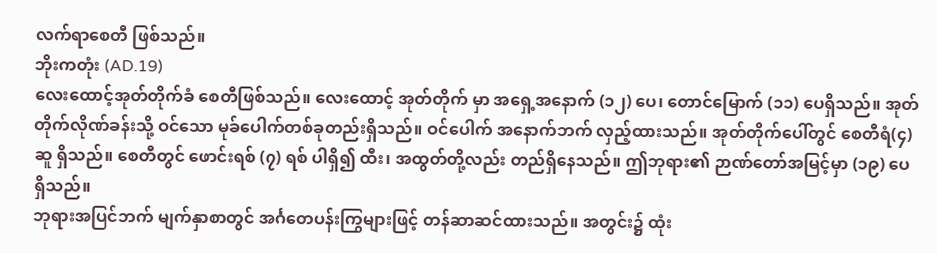လက်ရာစေတီ ဖြစ်သည်။
ဘိုးကတုံး (AD.19)
လေးထောင့်အုတ်တိုက်ခံ စေတီဖြစ်သည်။ လေးထောင့် အုတ်တိုက် မှာ အရှေ့အနောက် (၁၂) ပေ၊ တောင်မြောက် (၁၁) ပေရှိသည်။ အုတ်တိုက်လိုဏ်ခန်းသို့ ဝင်သော မုခ်ပေါက်တစ်ခုတည်းရှိသည်။ ဝင်ပေါက် အနောက်ဘက် လှည့်ထားသည်။ အုတ်တိုက်ပေါ်တွင် စေတီရံ(၄) ဆူ ရှိသည်။ စေတီတွင် ဖောင်းရစ် (၇) ရစ် ပါရှိ၍ ထီး၊ အထွတ်တို့လည်း တည်ရှိနေသည်။ ဤဘုရား၏ ဉာဏ်တော်အမြင့်မှာ (၁၉) ပေ ရှိသည်။
ဘုရားအပြင်ဘက် မျက်နှာစာတွင် အင်္ဂတေပန်းကြွများဖြင့် တန်ဆာဆင်ထားသည်။ အတွင်း၌ ထုံး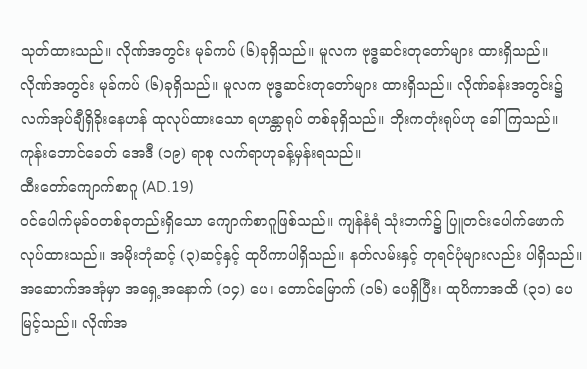သုတ်ထားသည်။ လိုဏ်အတွင်း မုခ်ကပ် (၆)ခုရှိသည်။ မူလက ဗုဒ္ဓဆင်းတုတော်များ ထားရှိသည်။ လိုဏ်အတွင်း မုခ်ကပ် (၆)ခုရှိသည်။ မူလက ဗုဒ္ဓဆင်းတုတော်များ ထားရှိသည်။ လိုဏ်ခန်းအတွင်း၌ လက်အုပ်ချီရှိခိုးနေဟန် ထုလုပ်ထားသော ရဟန္တာရုပ် တစ်ခုရှိသည်။ ဘိုးကတုံးရုပ်ဟု ခေါ်ကြသည်။ ကုန်းဘောင်ခေတ် အေဒီ (၁၉) ရာစု လက်ရာဟုခန့်မှန်းရသည်။
ထီးတော်ကျောက်စာဂူ (AD.19)
ဝင်ပေါက်မုခ်ဝတစ်ခုတည်းရှိသော ကျောက်စာဂူဖြစ်သည်။ ကျန်နံရံ သုံးဘက်၌ ပြူတင်းပေါက်ဖောက်လုပ်ထားသည်။ အမိုးဘုံဆင့် (၃)ဆင့်နှင့် ထုပိကာပါရှိသည်။ နတ်လမ်းနှင့် တုရင်ပုံများလည်း ပါရှိသည်။ အဆောက်အအုံမှာ အရှေ့အနောက် (၁၄) ပေ၊ တောင်မြောက် (၁၆) ပေရှိပြီး၊ ထုပိကာအထိ (၃၁) ပေမြင့်သည်။ လိုဏ်အ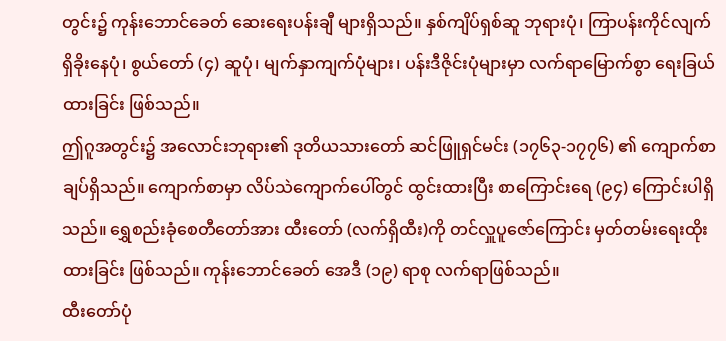တွင်း၌ ကုန်းဘောင်ခေတ် ဆေးရေးပန်းချီ များရှိသည်။ နှစ်ကျိပ်ရှစ်ဆူ ဘုရားပုံ၊ ကြာပန်းကိုင်လျက် ရှိခိုးနေပုံ၊ စွယ်တော် (၄) ဆူပုံ၊ မျက်နှာကျက်ပုံများ၊ ပန်းဒီဇိုင်းပုံများမှာ လက်ရာမြောက်စွာ ရေးခြယ်ထားခြင်း ဖြစ်သည်။
ဤဂူအတွင်း၌ အလောင်းဘုရား၏ ဒုတိယသားတော် ဆင်ဖြူရှင်မင်း (၁၇၆၃-၁၇၇၆) ၏ ကျောက်စာချပ်ရှိသည်။ ကျောက်စာမှာ လိပ်သဲကျောက်ပေါ်တွင် ထွင်းထားပြီး စာကြောင်းရေ (၉၄) ကြောင်းပါရှိသည်။ ရွှေစည်းခုံစေတီတော်အား ထီးတော် (လက်ရှိထီး)ကို တင်လှူပူဇော်ကြောင်း မှတ်တမ်းရေးထိုးထားခြင်း ဖြစ်သည်။ ကုန်းဘောင်ခေတ် အေဒီ (၁၉) ရာစု လက်ရာဖြစ်သည်။
ထီးတော်ပုံ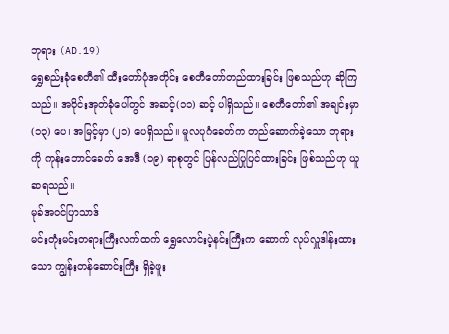ဘုရား (AD.19)
ရွှေစည်းခုံစေတီ၏ ထီးတော်ပုံအတိုင်း စေတီတော်တည်ထားခြင်း ဖြစသည်ဟု ဆိုကြသည်။ အဝိုင်းအုတ်ခုံပေါ်တွင် အဆင့်(၁၁) ဆင့် ပါရှိသည်။ စေတီတော်၏ အချင်းမှာ (၁၃) ပေ၊ အမြင့်မှာ (၂၁) ပေရှိသည်။ မူလပုဂံခေတ်က တည်ဆောက်ခဲ့သော ဘုရားကို ကုန်းဘောင်ခေတ် အေဒီ (၁၉) ရာစုတွင် ပြန်လည်ပြုပြင်ထားခြင်း ဖြစ်သည်ဟု ယူဆရသည်။
မုခ်အဝင်ပြာသာဒ်
မင်းတုံးမင်းတရားကြီးလက်ထက် ရွှေလောင်းပဲ့နင်းကြီးက ဆောက် လုပ်လှူဒါန်းထားသော ကျွန်းတန်ဆောင်းကြီး ရှိခဲ့ဖူး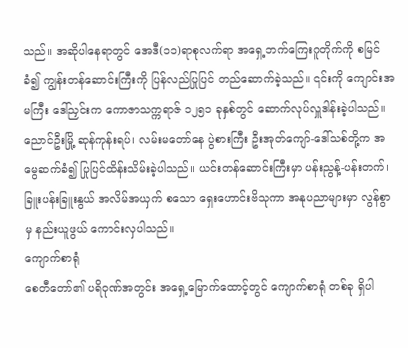သည်။ အဆိုပါနေရာတွင် အေဒီ(၁၁)ရာစုလက်ရာ အရှေ့ဘက်ကြေးဂူတိုက်ကို စမြင်ခံ၍ ကျွန်းတန်ဆောင်းကြီးကို ပြန်လည်ပြုပြင် တည်ဆောက်ခဲ့သည်။ ၎င်းကို ကျောင်းအမကြီး ဒေါ်ညှင်းက ကောဇာသက္ကရာဇ် ၁၂၅၁ ခုနှစ်တွင် ဆောက်လုပ်လှူဒါန်းခဲ့ပါသည်။
ညောင်ဦးမြို့ ဆုန်ကုန်းရပ်၊ လမ်းမတော်နေ ပွဲစားကြီး ဦးအုတ်ကျော်-ဒေါ်သစ်တို့က အမွေဆက်ခံ၍ ပြုပြင်ထိန်းသိမ်းခဲ့ပါသည်။ ယင်းတန်ဆောင်းကြီးမှာ ပန်းညွန့်-ပန်းတက်၊ ခြူးပန်းခြူးနွယ် အလိမ်အယှက် စသော ရှေးဟောင်းဗိသုကာ အနုပညာများမှာ လွန်စွာမှ နည်းယူဖွယ် ကောင်းလှပါသည်။
ကျောက်စာရုံ
စေတီတော်၏ ပရိဝုဏ်အတွင်း အရှေ့မြောက်ထောင့်တွင် ကျောက်စာရုံ တစ်ခု ရှိပါ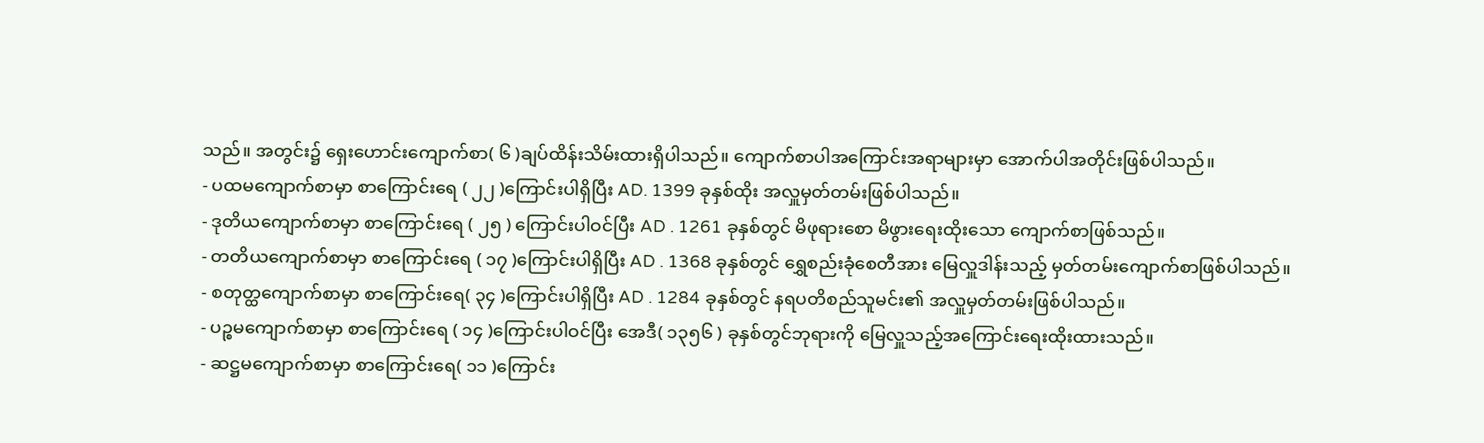သည်။ အတွင်း၌ ရှေးဟောင်းကျောက်စာ( ၆ )ချပ်ထိန်းသိမ်းထားရှိပါသည်။ ကျောက်စာပါအကြောင်းအရာများမှာ အောက်ပါအတိုင်းဖြစ်ပါသည်။
- ပထမကျောက်စာမှာ စာကြောင်းရေ ( ၂၂ )ကြောင်းပါရှိပြီး AD. 1399 ခုနှစ်ထိုး အလှူမှတ်တမ်းဖြစ်ပါသည်။
- ဒုတိယကျောက်စာမှာ စာကြောင်းရေ ( ၂၅ ) ကြောင်းပါဝင်ပြီး AD . 1261 ခုနှစ်တွင် မိဖုရားစော မိဖွားရေးထိုးသော ကျောက်စာဖြစ်သည်။
- တတိယကျောက်စာမှာ စာကြောင်းရေ ( ၁၇ )ကြောင်းပါရှိပြီး AD . 1368 ခုနှစ်တွင် ရွှေစည်းခုံစေတီအား မြေလှူဒါန်းသည့် မှတ်တမ်းကျောက်စာဖြစ်ပါသည်။
- စတုတ္ထကျောက်စာမှာ စာကြောင်းရေ( ၃၄ )ကြောင်းပါရှိပြီး AD . 1284 ခုနှစ်တွင် နရပတိစည်သူမင်း၏ အလှူမှတ်တမ်းဖြစ်ပါသည်။
- ပဉ္စမကျောက်စာမှာ စာကြောင်းရေ ( ၁၄ )ကြောင်းပါဝင်ပြီး အေဒီ( ၁၃၅၆ ) ခုနှစ်တွင်ဘုရားကို မြေလှူသည့်အကြောင်းရေးထိုးထားသည်။
- ဆဋ္ဌမကျောက်စာမှာ စာကြောင်းရေ( ၁၁ )ကြောင်း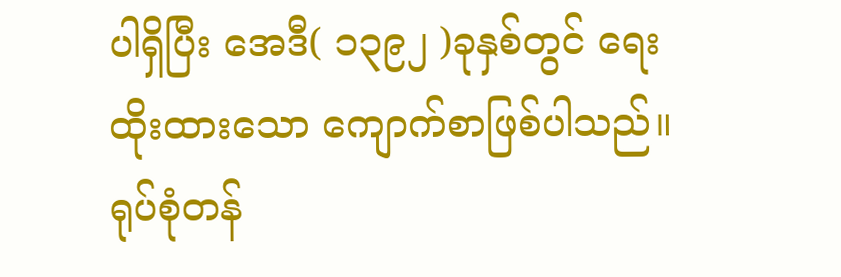ပါရှိပြီး အေဒီ( ၁၃၉၂ )ခုနှစ်တွင် ရေးထိုးထားသော ကျောက်စာဖြစ်ပါသည်။
ရုပ်စုံတန်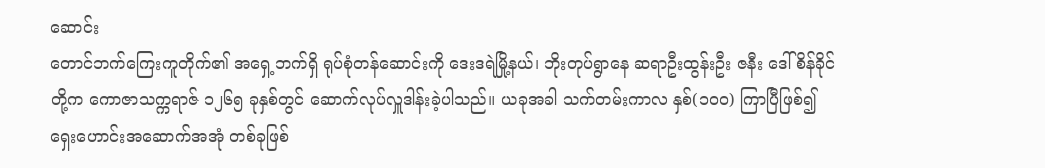ဆောင်း
တောင်ဘက်ကြေးကူတိုက်၏ အရှေ့ဘက်ရှိ ရုပ်စုံတန်ဆောင်းကို ဒေးဒရဲမြို့နယ်၊ ဘိုးတုပ်ရွာနေ ဆရာဦးထွန်းဦး ဇနီး ဒေါ်စိန်ခိုင်တို့က ကောဇာသက္ကရာဇ် ၁၂၆၅ ခုနှစ်တွင် ဆောက်လုပ်လှူဒါန်းခဲ့ပါသည်။ ယခုအခါ သက်တမ်းကာလ နှစ်(၁၀၀) ကြာပြီဖြစ်၍ ရှေးဟောင်းအဆောက်အအုံ တစ်ခုဖြစ်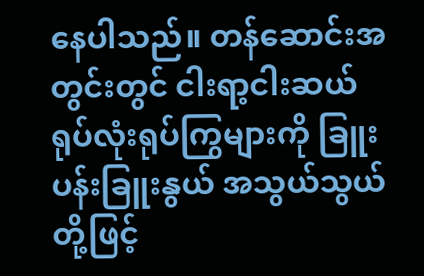နေပါသည်။ တန်ဆောင်းအတွင်းတွင် ငါးရာ့ငါးဆယ် ရုပ်လုံးရုပ်ကြွများကို ခြူးပန်းခြူးနွယ် အသွယ်သွယ်တို့ဖြင့်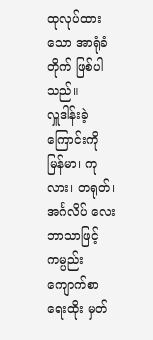ထုလုပ်ထားသော အာရုံခံတိုက် ဖြစ်ပါသည်။
လှူဒါန်းခဲ့ကြောင်းကို မြန်မာ၊ ကုလား၊ တရုတ်၊ အင်္ဂလိပ် လေးဘာသာဖြင့် ကမ္ပည်းကျောက်စာရေးထိုး မှတ်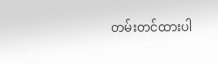တမ်းတင်ထားပါ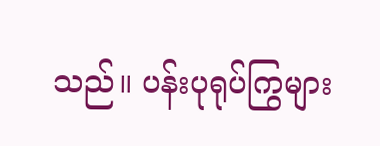သည်။ ပန်းပုရုပ်ကြွများ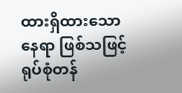ထားရှိထားသောနေရာ ဖြစ်သဖြင့် ရုပ်စုံတန်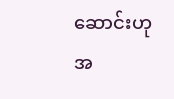ဆောင်းဟု အ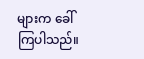များက ခေါ်ကြပါသည်။